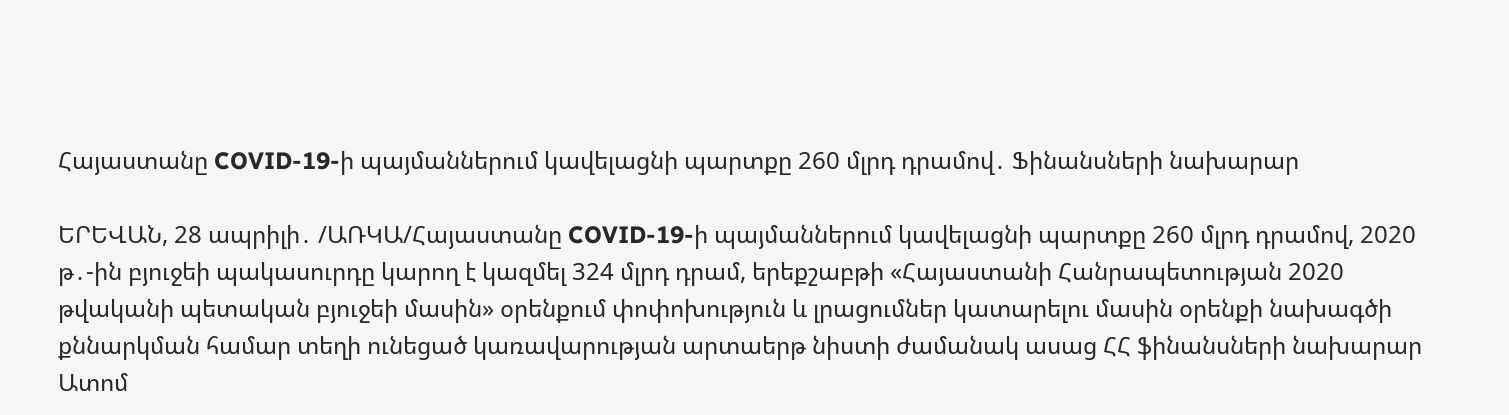Հայաստանը COVID-19-ի պայմաններում կավելացնի պարտքը 260 մլրդ դրամով․ Ֆինանսների նախարար

ԵՐԵՎԱՆ, 28 ապրիլի․ /ԱՌԿԱ/Հայաստանը COVID-19-ի պայմաններում կավելացնի պարտքը 260 մլրդ դրամով, 2020 թ․-ին բյուջեի պակասուրդը կարող է կազմել 324 մլրդ դրամ, երեքշաբթի «Հայաստանի Հանրապետության 2020 թվականի պետական բյուջեի մասին» օրենքում փոփոխություն և լրացումներ կատարելու մասին օրենքի նախագծի քննարկման համար տեղի ունեցած կառավարության արտաերթ նիստի ժամանակ ասաց ՀՀ ֆինանսների նախարար Ատոմ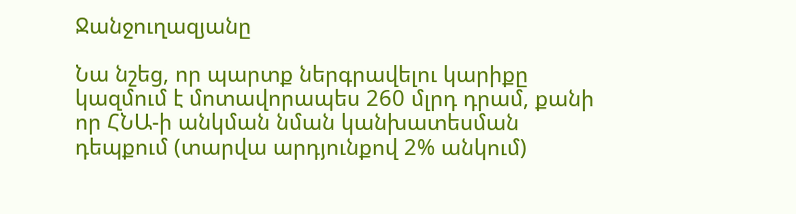Ջանջուղազյանը

Նա նշեց, որ պարտք ներգրավելու կարիքը կազմում է մոտավորապես 260 մլրդ դրամ, քանի որ ՀՆԱ-ի անկման նման կանխատեսման դեպքում (տարվա արդյունքով 2% անկում)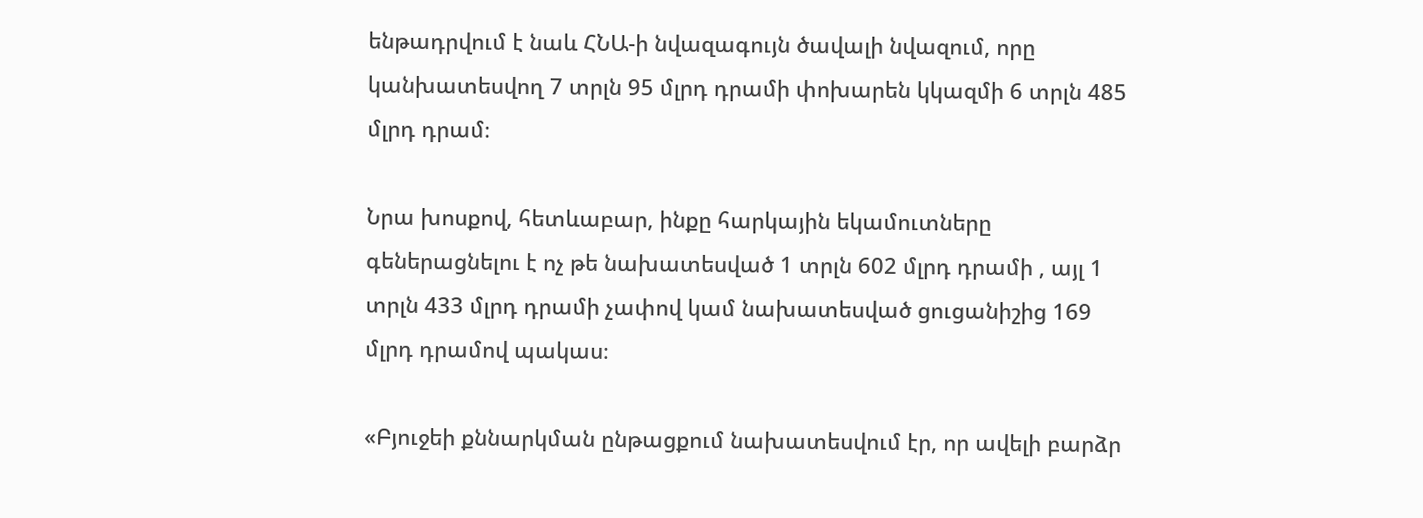ենթադրվում է նաև ՀՆԱ-ի նվազագույն ծավալի նվազում, որը կանխատեսվող 7 տրլն 95 մլրդ դրամի փոխարեն կկազմի 6 տրլն 485 մլրդ դրամ։

Նրա խոսքով, հետևաբար, ինքը հարկային եկամուտները գեներացնելու է ոչ թե նախատեսված 1 տրլն 602 մլրդ դրամի , այլ 1 տրլն 433 մլրդ դրամի չափով կամ նախատեսված ցուցանիշից 169 մլրդ դրամով պակաս։

«Բյուջեի քննարկման ընթացքում նախատեսվում էր, որ ավելի բարձր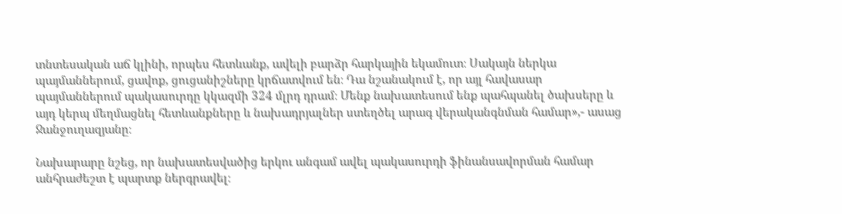տնտեսական աճ կլինի, որպես հետևանք, ավելի բարձր հարկային եկամուտ։ Սակայն ներկա պայմաններում, ցավոք, ցուցանիշները կրճատվում են։ Դա նշանակում է, որ այլ հավասար պայմաններում պակասուրդը կկազմի 324 մլրդ դրամ։ Մենք նախատեսում ենք պահպանել ծախսերը և այդ կերպ մեղմացնել հետևանքները և նախադրյալներ ստեղծել արագ վերականգնման համար»,- ասաց Ջանջուղազյանը։

Նախարարը նշեց, որ նախատեսվածից երկու անգամ ավել պակասուրդի ֆինանսավորման համար անհրաժեշտ է պարտք ներգրավել։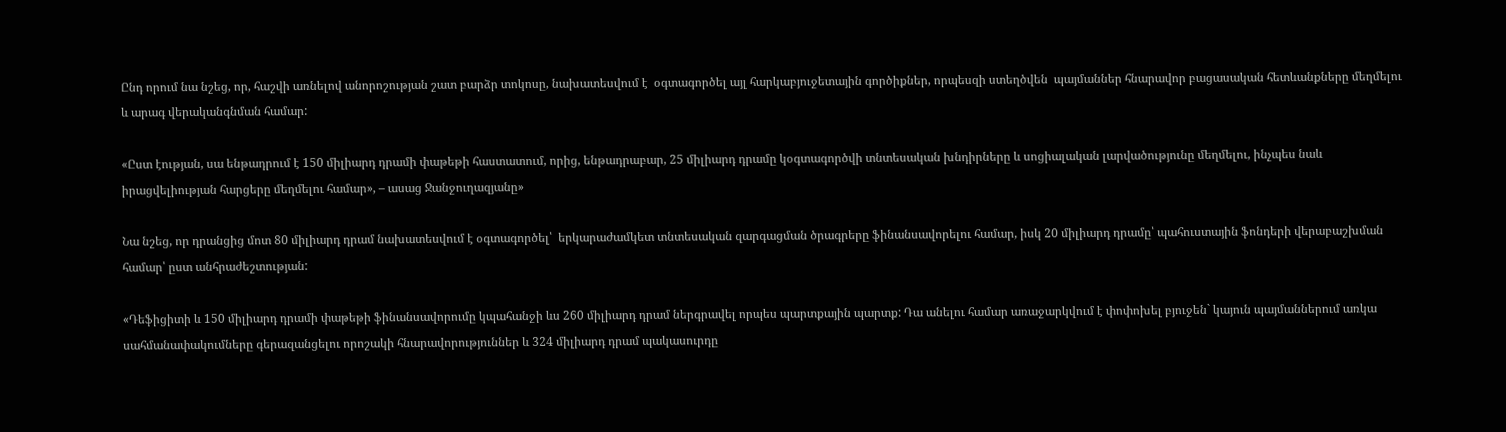Ընդ որում նա նշեց, որ, հաշվի առնելով անորոշության շատ բարձր տոկոսը, նախատեսվում է  օգտագործել այլ հարկաբյուջետային գործիքներ, որպեսզի ստեղծվեն  պայմաններ հնարավոր բացասական հետևանքները մեղմելու և արագ վերականգնման համար:

«Ըստ էության, սա ենթադրում է 150 միլիարդ դրամի փաթեթի հաստատում, որից, ենթադրաբար, 25 միլիարդ դրամը կօգտագործվի տնտեսական խնդիրները և սոցիալական լարվածությունը մեղմելու, ինչպես նաև իրացվելիության հարցերը մեղմելու համար», – ասաց Ջանջուղազյանը»

Նա նշեց, որ դրանցից մոտ 80 միլիարդ դրամ նախատեսվում է օգտագործել՝  երկարաժամկետ տնտեսական զարգացման ծրագրերը ֆինանսավորելու համար, իսկ 20 միլիարդ դրամը՝ պահուստային ֆոնդերի վերաբաշխման համար՝ ըստ անհրաժեշտության:

«Դեֆիցիտի և 150 միլիարդ դրամի փաթեթի ֆինանսավորումը կպահանջի ևս 260 միլիարդ դրամ ներգրավել որպես պարտքային պարտք: Դա անելու համար առաջարկվում է փոփոխել բյուջեն` կայուն պայմաններում առկա սահմանափակումները գերազանցելու որոշակի հնարավորություններ և 324 միլիարդ դրամ պակասուրդը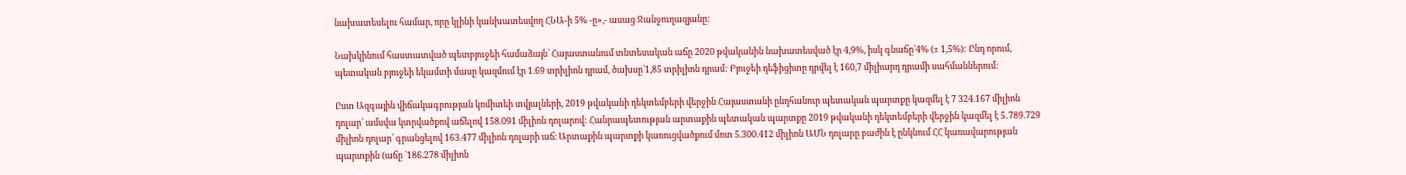նախատեսելու համար, որը կլինի կանխատեսվող ՀՆԱ-ի 5% -ը»,- ասաց Ջանջուղազյանը:

Նախկինում հաստատված պետբյուջեի համաձայն՝ Հայաստանում տնտեսական աճը 2020 թվականին նախատեսված էր 4,9%, իսկ գնաճը`4% (± 1,5%): Ընդ որում, պետական բյուջեի եկամտի մասը կազմում էր 1.69 տրիլիոն դրամ, ծախսը`1,85 տրիլիոն դրամ: Բյուջեի դեֆիցիտը դրվել է 160,7 միլիարդ դրամի սահմաններում:

Ըստ Ազգային վիճակագրության կոմիտեի տվյալների, 2019 թվականի դեկտեմբերի վերջին Հայաստանի ընդհանուր պետական պարտքը կազմել է 7 324.167 միլիոն դոլար՝ ամսվա կտրվածքով աճելով 158.091 միլիոն դոլարով: Հանրապետության արտաքին պետական պարտքը 2019 թվականի դեկտեմբերի վերջին կազմել է 5․789.729 միլիոն դոլար՝ գրանցելով 163.477 միլիոն դոլարի աճ։ Արտաքին պարտքի կառուցվածքում մոտ 5.300.412 միլիոն ԱՄՆ դոլարը բաժին է ընկնում ՀՀ կառավարության պարտքին (աճը `186.278 միլիոն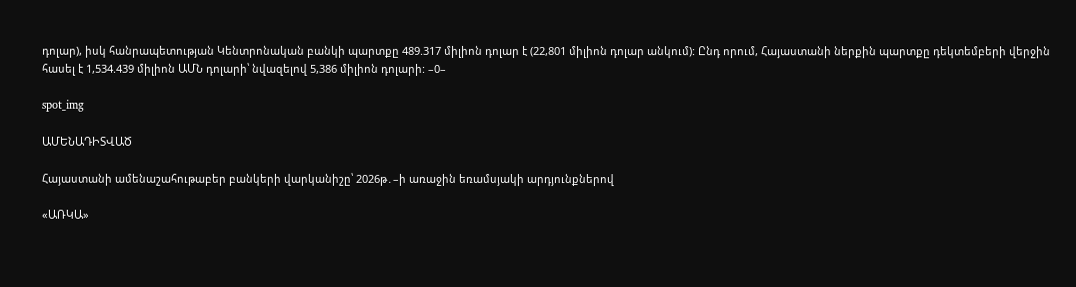դոլար), իսկ հանրապետության Կենտրոնական բանկի պարտքը 489.317 միլիոն դոլար է (22,801 միլիոն դոլար անկում): Ընդ որում, Հայաստանի ներքին պարտքը դեկտեմբերի վերջին հասել է 1,534.439 միլիոն ԱՄՆ դոլարի՝ նվազելով 5,386 միլիոն դոլարի: –0–

spot_img

ԱՄԵՆԱԴԻՏՎԱԾ

Հայաստանի ամենաշահութաբեր բանկերի վարկանիշը՝ 2026թ․–ի առաջին եռամսյակի արդյունքներով

«ԱՌԿԱ»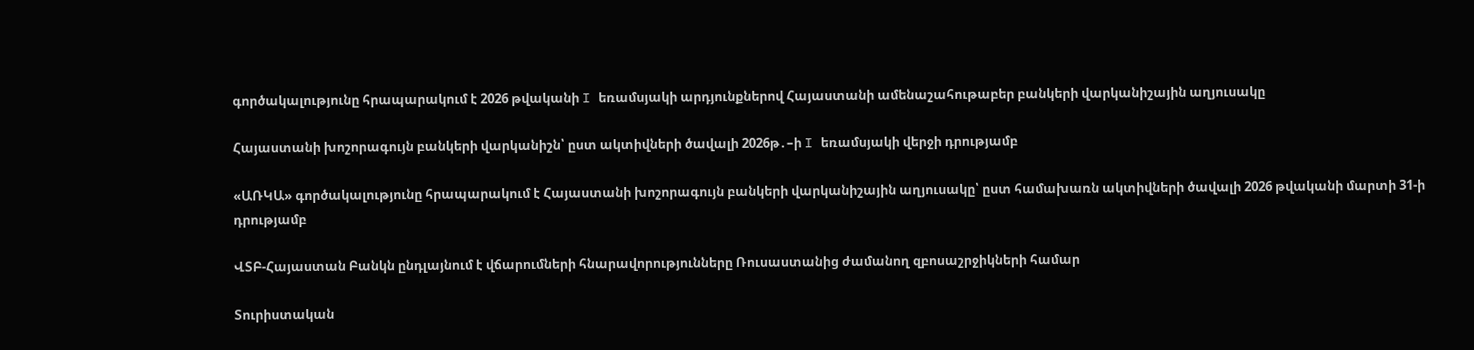գործակալությունը հրապարակում է 2026 թվականի I եռամսյակի արդյունքներով Հայաստանի ամենաշահութաբեր բանկերի վարկանիշային աղյուսակը

Հայաստանի խոշորագույն բանկերի վարկանիշն՝ ըստ ակտիվների ծավալի 2026թ․–ի I եռամսյակի վերջի դրությամբ

«ԱՌԿԱ» գործակալությունը հրապարակում է Հայաստանի խոշորագույն բանկերի վարկանիշային աղյուսակը՝ ըստ համախառն ակտիվների ծավալի 2026 թվականի մարտի 31-ի դրությամբ

ՎՏԲ-Հայաստան Բանկն ընդլայնում է վճարումների հնարավորությունները Ռուսաստանից ժամանող զբոսաշրջիկների համար

Տուրիստական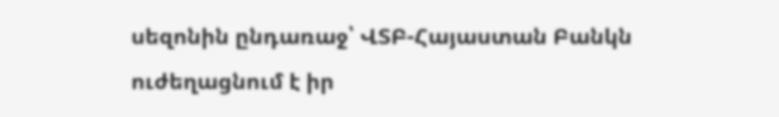սեզոնին ընդառաջ՝ ՎՏԲ-Հայաստան Բանկն ուժեղացնում է իր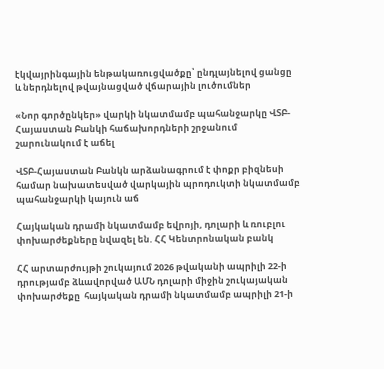էկվայրինգային ենթակառուցվածքը՝ ընդլայնելով ցանցը և ներդնելով թվայնացված վճարային լուծումներ

«Նոր գործընկեր» վարկի նկատմամբ պահանջարկը ՎՏԲ-Հայաստան Բանկի հաճախորդների շրջանում շարունակում է աճել

ՎՏԲ-Հայաստան Բանկն արձանագրում է փոքր բիզնեսի համար նախատեսված վարկային պրոդուկտի նկատմամբ պահանջարկի կայուն աճ

Հայկական դրամի նկատմամբ եվրոյի, դոլարի և ռուբլու փոխարժեքները նվազել են. ՀՀ Կենտրոնական բանկ

ՀՀ արտարժույթի շուկայում 2026 թվականի ապրիլի 22-ի դրությամբ ձևավորված ԱՄՆ դոլարի միջին շուկայական փոխարժեքը  հայկական դրամի նկատմամբ ապրիլի 21-ի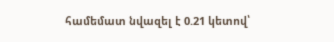համեմատ նվազել է 0.21 կետով՝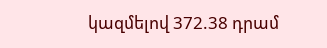կազմելով 372.38 դրամ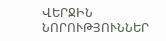ՎԵՐՋԻՆ ՆՈՐՈՒԹՅՈՒՆՆԵՐ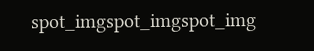spot_imgspot_imgspot_img